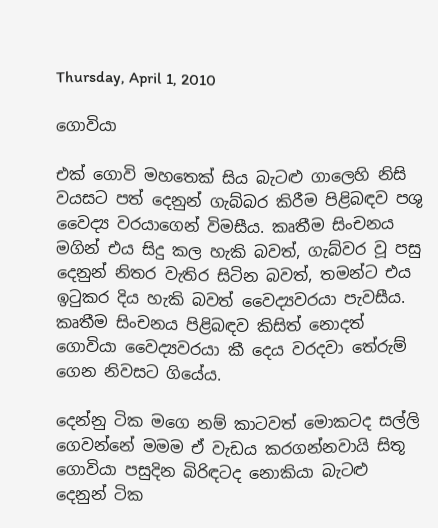Thursday, April 1, 2010

ගොවියා

එක් ගොවි මහතෙක් සිය බැටළු ගාලෙහි නිසි වයසට පත් දෙනුන් ගැබ්බර කිරීම පිළිබඳව පශු වෛද්‍ය වරයාගෙන් විමසීය. කෘතීම සිංචනය මගින් එය සිදු කල හැකි බවත්, ගැබ්වර වූ පසු දෙනුන් නිතර වැතිර සිටින බවත්, තමන්ට එය ඉටුකර දිය හැකි බවත් වෛද්‍යවරයා පැවසීය. කෘතීම සිංචනය පිළිබඳව කිසිත් නොදත් ගොවියා වෛද්‍යවරයා කී දෙය වරදවා තේරුම් ගෙන නිවසට ගියේය.

දෙන්නු ටික මගෙ නම් කාටවත් මොකටද සල්ලි ගෙවන්නේ මමම ඒ වැඩය කරගන්නවායි සිතූ ගොවියා පසුදින බිරිඳටද නොකියා බැටළු දෙනුන් ටික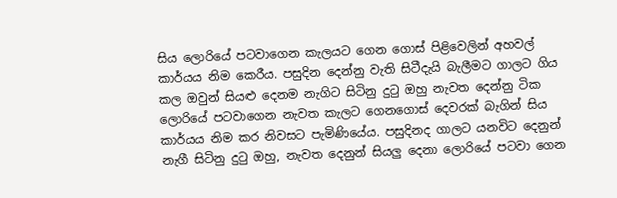සිය ලොරියේ පටවාගෙන කැලයට ගෙන ගොස් පිළිවෙලින් අහවල් කාර්යය නිම කෙ‍රීය. පසුදින දෙන්නු වැති සිටීදැයි බැලීමට ගාලට ගිය කල ඔවුන් සියළු දෙනම නැගිට සිටිනු දුටු ඔහු නැවත දෙන්නු ටික ලොරියේ පටවාගෙන නැවත කැලට ගෙනගොස් දෙවරක් බැගින් සිය කාර්යය නිම කර නිවසට පැමිණියේය. පසුදිනද ගාලට යනවිට දෙනුන් නැගී සිටිනු දුටු ඔහු, නැවත දෙනුන් සියලු දෙනා ලොරියේ පටවා ගෙන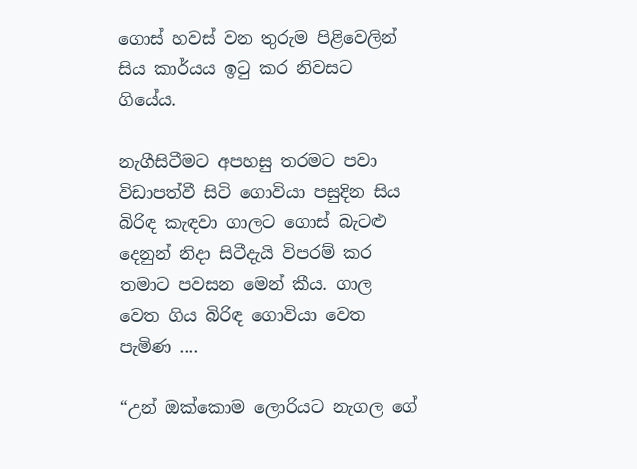ගොස් හවස් වන තුරුම පිළිවෙලින් සිය කාර්යය ඉටු කර නිවසට ගියේය.

නැගීසිටීමට අපහසු තරමට පවා විඩාපත්වී සිටි ගොවියා පසුදින සිය බිරිඳ කැඳවා ගාලට ගොස් බැටළු දෙනුන් නිදා සිටීදැයි විපරම් කර තමාට පවසන මෙන් කීය. ගාල වෙත ගිය බිරිඳ ගොවියා වෙත පැමිණ ....

“උන් ‍ඔක්කොම ලොරියට නැගල ගේ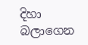දිහා බලාගෙන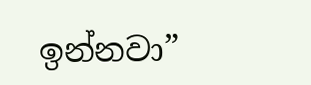ඉන්නවා”